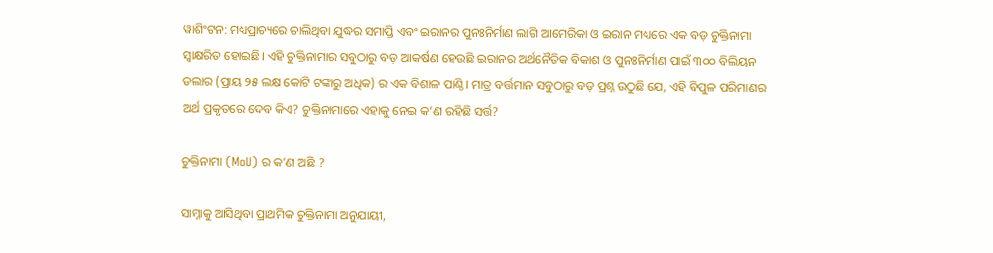ୱାଶିଂଟନ: ମଧ୍ୟପ୍ରାଚ୍ୟରେ ଚାଲିଥିବା ଯୁଦ୍ଧର ସମାପ୍ତି ଏବଂ ଇରାନର ପୁନଃନିର୍ମାଣ ଲାଗି ଆମେରିକା ଓ ଇରାନ ମଧ୍ୟରେ ଏକ ବଡ଼ ଚୁକ୍ତିନାମା ସ୍ୱାକ୍ଷରିତ ହୋଇଛି। ଏହି ଚୁକ୍ତିନାମାର ସବୁଠାରୁ ବଡ଼ ଆକର୍ଷଣ ହେଉଛି ଇରାନର ଅର୍ଥନୈତିକ ବିକାଶ ଓ ପୁନଃନିର୍ମାଣ ପାଇଁ ୩୦୦ ବିଲିୟନ ଡଲାର (ପ୍ରାୟ ୨୫ ଲକ୍ଷ କୋଟି ଟଙ୍କାରୁ ଅଧିକ) ର ଏକ ବିଶାଳ ପାଣ୍ଠି। ମାତ୍ର ବର୍ତ୍ତମାନ ସବୁଠାରୁ ବଡ଼ ପ୍ରଶ୍ନ ଉଠୁଛି ଯେ, ଏହି ବିପୁଳ ପରିମାଣର ଅର୍ଥ ପ୍ରକୃତରେ ଦେବ କିଏ? ଚୁକ୍ତିନାମାରେ ଏହାକୁ ନେଇ କ’ଣ ରହିଛି ସର୍ତ୍ତ?

ଚୁକ୍ତିନାମା (MoU) ର କ’ଣ ଅଛି ?

ସାମ୍ନାକୁ ଆସିଥିବା ପ୍ରାଥମିକ ଚୁକ୍ତିନାମା ଅନୁଯାୟୀ,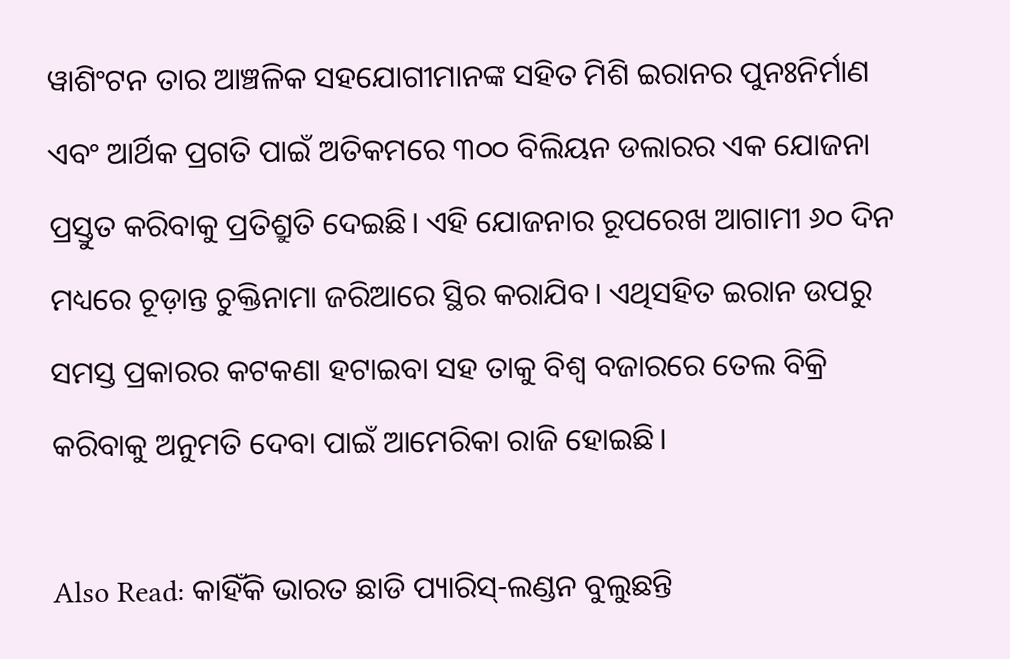ୱାଶିଂଟନ ତାର ଆଞ୍ଚଳିକ ସହଯୋଗୀମାନଙ୍କ ସହିତ ମିଶି ଇରାନର ପୁନଃନିର୍ମାଣ ଏବଂ ଆର୍ଥିକ ପ୍ରଗତି ପାଇଁ ଅତିକମରେ ୩୦୦ ବିଲିୟନ ଡଲାରର ଏକ ଯୋଜନା ପ୍ରସ୍ତୁତ କରିବାକୁ ପ୍ରତିଶ୍ରୁତି ଦେଇଛି। ଏହି ଯୋଜନାର ରୂପରେଖ ଆଗାମୀ ୬୦ ଦିନ ମଧ୍ୟରେ ଚୂଡ଼ାନ୍ତ ଚୁକ୍ତିନାମା ଜରିଆରେ ସ୍ଥିର କରାଯିବ। ଏଥିସହିତ ଇରାନ ଉପରୁ ସମସ୍ତ ପ୍ରକାରର କଟକଣା ହଟାଇବା ସହ ତାକୁ ବିଶ୍ୱ ବଜାରରେ ତେଲ ବିକ୍ରି କରିବାକୁ ଅନୁମତି ଦେବା ପାଇଁ ଆମେରିକା ରାଜି ହୋଇଛି।

Also Read: କାହିଁକି ଭାରତ ଛାଡି ପ୍ୟାରିସ୍-ଲଣ୍ଡନ ବୁଲୁଛନ୍ତି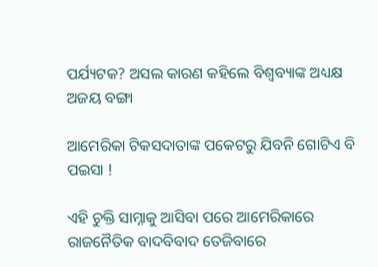ପର୍ଯ୍ୟଟକ? ଅସଲ କାରଣ କହିଲେ ବିଶ୍ୱବ୍ୟାଙ୍କ ଅଧ୍ୟକ୍ଷ ଅଜୟ ବଙ୍ଗା

ଆମେରିକା ଟିକସଦାତାଙ୍କ ପକେଟରୁ ଯିବନି ଗୋଟିଏ ବି ପଇସା !

ଏହି ଚୁକ୍ତି ସାମ୍ନାକୁ ଆସିବା ପରେ ଆମେରିକାରେ ରାଜନୈତିକ ବାଦବିବାଦ ତେଜିବାରେ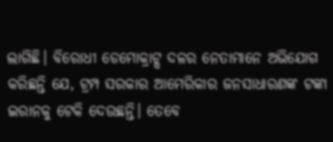ଲାଗିଛି। ବିରୋଧୀ ଡେମୋକ୍ରାଟ୍ସ ଦଳର ନେତାମାନେ ଅଭିଯୋଗ କରିଛନ୍ତି ଯେ, ଟ୍ରମ୍ପ ସରକାର ଆମେରିକାର ଜନସାଧାରଣଙ୍କ ଟଙ୍କା ଇରାନକୁ ଟେକି ଦେଉଛନ୍ତି। ତେବେ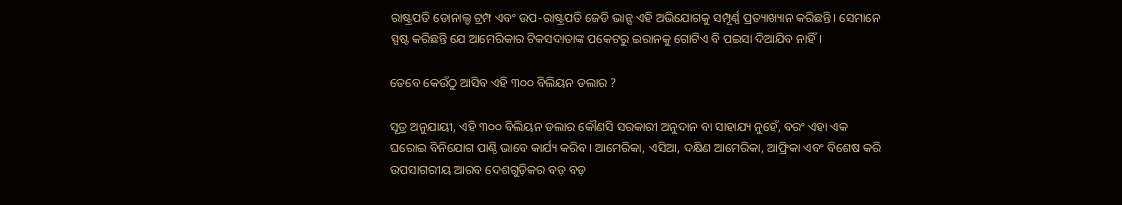ରାଷ୍ଟ୍ରପତି ଡୋନାଲ୍ଡ ଟ୍ରମ୍ପ ଏବଂ ଉପ-ରାଷ୍ଟ୍ରପତି ଜେଡି ଭାନ୍ସ ଏହି ଅଭିଯୋଗକୁ ସମ୍ପୂର୍ଣ୍ଣ ପ୍ରତ୍ୟାଖ୍ୟାନ କରିଛନ୍ତି। ସେମାନେ ସ୍ପଷ୍ଟ କରିଛନ୍ତି ଯେ ଆମେରିକାର ଟିକସଦାତାଙ୍କ ପକେଟରୁ ଇରାନକୁ ଗୋଟିଏ ବି ପଇସା ଦିଆଯିବ ନାହିଁ।

ତେବେ କେଉଁଠୁ ଆସିବ ଏହି ୩୦୦ ବିଲିୟନ ଡଲାର ?

ସୂତ୍ର ଅନୁଯାୟୀ, ଏହି ୩୦୦ ବିଲିୟନ ଡଲାର କୌଣସି ସରକାରୀ ଅନୁଦାନ ବା ସାହାଯ୍ୟ ନୁହେଁ, ବରଂ ଏହା ଏକ ଘରୋଇ ବିନିଯୋଗ ପାଣ୍ଠି ଭାବେ କାର୍ଯ୍ୟ କରିବ। ଆମେରିକା, ଏସିଆ, ଦକ୍ଷିଣ ଆମେରିକା, ଆଫ୍ରିକା ଏବଂ ବିଶେଷ କରି ଉପସାଗରୀୟ ଆରବ ଦେଶଗୁଡ଼ିକର ବଡ଼ ବଡ଼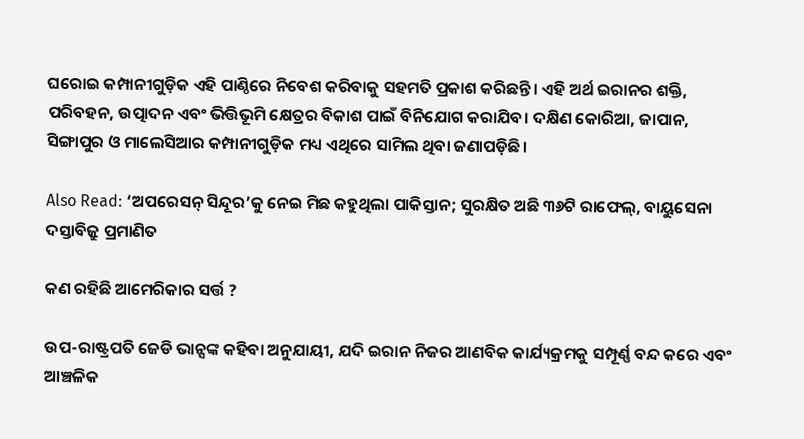ଘରୋଇ କମ୍ପାନୀଗୁଡ଼ିକ ଏହି ପାଣ୍ଠିରେ ନିବେଶ କରିବାକୁ ସହମତି ପ୍ରକାଶ କରିଛନ୍ତି। ଏହି ଅର୍ଥ ଇରାନର ଶକ୍ତି, ପରିବହନ, ଉତ୍ପାଦନ ଏବଂ ଭିତ୍ତିଭୂମି କ୍ଷେତ୍ରର ବିକାଶ ପାଇଁ ବିନିଯୋଗ କରାଯିବ। ଦକ୍ଷିଣ କୋରିଆ, ଜାପାନ, ସିଙ୍ଗାପୁର ଓ ମାଲେସିଆର କମ୍ପାନୀଗୁଡ଼ିକ ମଧ୍ୟ ଏଥିରେ ସାମିଲ ଥିବା ଜଣାପଡ଼ିଛି।

Also Read: ‘ଅପରେସନ୍ ସିନ୍ଦୂର’କୁ ନେଇ ମିଛ କହୁଥିଲା ପାକିସ୍ତାନ; ସୁରକ୍ଷିତ ଅଛି ୩୬ଟି ରାଫେଲ୍, ବାୟୁସେନା ଦସ୍ତାବିଜ୍ରୁ ପ୍ରମାଣିତ

କଣ ରହିଛି ଆମେରିକାର ସର୍ତ୍ତ ?

ଉପ-ରାଷ୍ଟ୍ରପତି ଜେଡି ଭାନ୍ସଙ୍କ କହିବା ଅନୁଯାୟୀ, ଯଦି ଇରାନ ନିଜର ଆଣବିକ କାର୍ଯ୍ୟକ୍ରମକୁ ସମ୍ପୂର୍ଣ୍ଣ ବନ୍ଦ କରେ ଏବଂ ଆଞ୍ଚଳିକ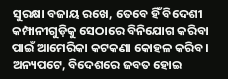ସୁରକ୍ଷା ବଜାୟ ରଖେ, ତେବେ ହିଁ ବିଦେଶୀ କମ୍ପାନୀଗୁଡ଼ିକୁ ସେଠାରେ ବିନିଯୋଗ କରିବା ପାଇଁ ଆମେରିକା କଟକଣା କୋହଳ କରିବ। ଅନ୍ୟପଟେ, ବିଦେଶରେ ଜବତ ହୋଇ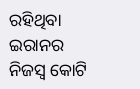ରହିଥିବା ଇରାନର ନିଜସ୍ୱ କୋଟି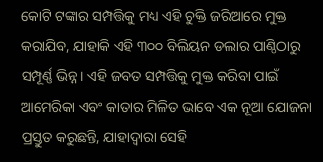କୋଟି ଟଙ୍କାର ସମ୍ପତ୍ତିକୁ ମଧ୍ୟ ଏହି ଚୁକ୍ତି ଜରିଆରେ ମୁକ୍ତ କରାଯିବ, ଯାହାକି ଏହି ୩୦୦ ବିଲିୟନ ଡଲାର ପାଣ୍ଠିଠାରୁ ସମ୍ପୂର୍ଣ୍ଣ ଭିନ୍ନ। ଏହି ଜବତ ସମ୍ପତ୍ତିକୁ ମୁକ୍ତ କରିବା ପାଇଁ ଆମେରିକା ଏବଂ କାତାର ମିଳିତ ଭାବେ ଏକ ନୂଆ ଯୋଜନା ପ୍ରସ୍ତୁତ କରୁଛନ୍ତି, ଯାହାଦ୍ୱାରା ସେହି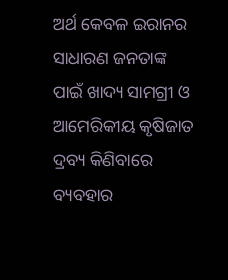ଅର୍ଥ କେବଳ ଇରାନର ସାଧାରଣ ଜନତାଙ୍କ ପାଇଁ ଖାଦ୍ୟ ସାମଗ୍ରୀ ଓ ଆମେରିକୀୟ କୃଷିଜାତ ଦ୍ରବ୍ୟ କିଣିବାରେ ବ୍ୟବହାର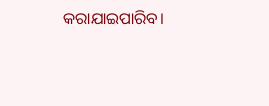କରାଯାଇପାରିବ।